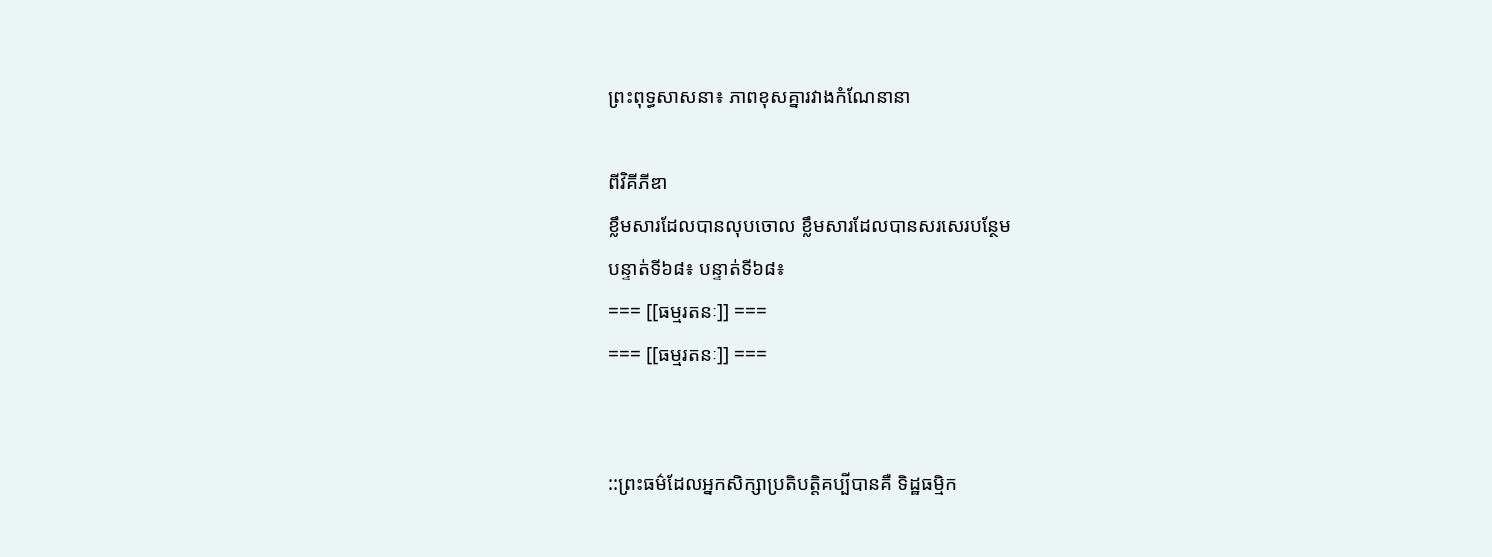ព្រះពុទ្ធសាសនា៖ ភាពខុសគ្នារវាងកំណែនានា

ពីវិគីភីឌា
ខ្លឹមសារដែលបានលុបចោល ខ្លឹមសារដែលបានសរសេរបន្ថែម
បន្ទាត់ទី៦៨៖ បន្ទាត់ទី៦៨៖
=== [[ធម្មរតនៈ]] ===
=== [[ធម្មរតនៈ]] ===


::ព្រះធម៌ដែលអ្នកសិក្សាប្រតិបត្តិគប្បីបានគឺ ទិដ្ឋធម្មិក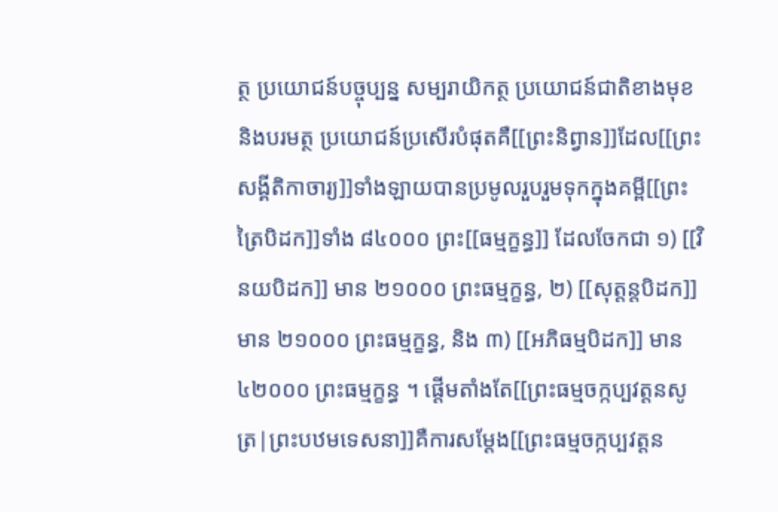ត្ថ ប្រយោជន៍បច្ចុប្បន្ន សម្បរាយិកត្ថ ប្រយោជន៍ជាតិខាងមុខ និងបរមត្ថ ប្រយោជន៍ប្រសើរបំផុតគឺ[[ព្រះនិព្វាន]]ដែល[[ព្រះសង្គីតិកាចារ្យ]]ទាំងឡាយបានប្រមូលរួបរួមទុកក្នុងគម្ពី[[ព្រះត្រៃបិដក]]ទាំង ៨៤០០០ ព្រះ[[ធម្មក្ខន្ធ]] ដែលចែកជា ១) [[វិនយបិដក]] មាន ២១០០០ ព្រះធម្មក្ខន្ធ, ២) [[សុត្តន្តបិដក]] មាន ២១០០០ ព្រះធម្មក្ខន្ធ, និង ៣) [[អភិធម្មបិដក]] មាន ៤២០០០ ព្រះធម្មក្ខន្ធ ។ ផ្តើមតាំងតែ[[ព្រះធម្មចក្កប្បវត្តនសូត្រ|ព្រះបឋមទេសនា]]គឺការសម្តែង[[ព្រះធម្មចក្កប្បវត្តន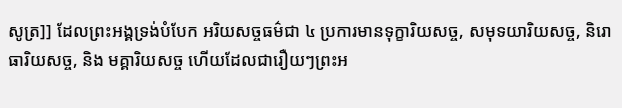សូត្រ]] ដែលព្រះអង្គទ្រង់បំបែក អរិយសច្ចធម៌ជា ៤ ប្រការមានទុក្ខារិយសច្ច, សមុទយារិយសច្ច, និរោធារិយសច្ច, និង មគ្គារិយសច្ច ហើយដែលជារឿយៗព្រះអ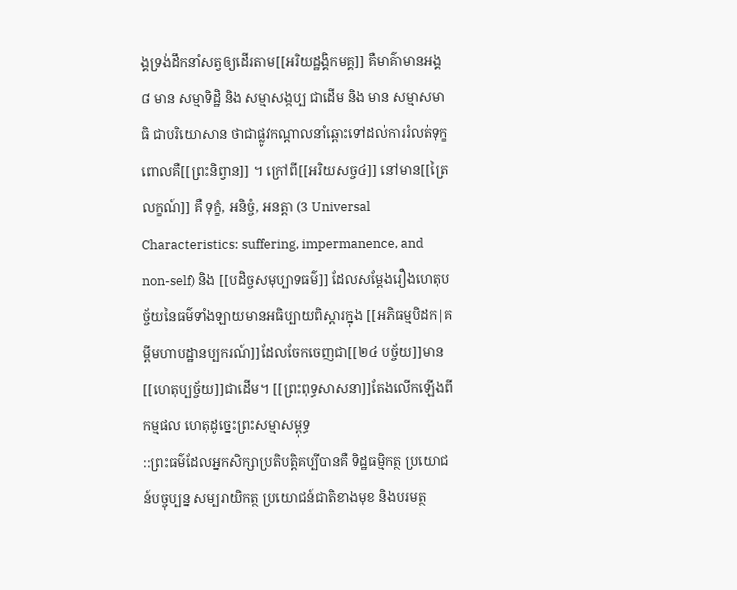ង្គទ្រង់ដឹកនាំសត្វឲ្យដើរតាម[[អរិយដ្ឋង្គិកមគ្គ]] គឺមាគ៌ាមានអង្គ ៨ មាន សម្មាទិដ្ឋិ និង សម្មាសង្កប្ប ជាដើម និង មាន សម្មាសមាធិ ជាបរិយោសាន ថាជាផ្លូវកណ្តាលនាំឆ្ពោះទៅដល់ការរំលត់ទុក្ខ ពោលគឺ[[ព្រះនិព្វាន]] ។ ក្រៅពី[[អរិយសច្ច៤]] នៅមាន[[ត្រៃលក្ខណ៍]] គឺ ទុក្ខំ, អនិច្ចំ, អនត្តា (3 Universal Characteristics: suffering, impermanence, and non-self) និង [[បដិច្ចសមុប្បាទធម៌]] ដែលសម្តែងរឿងហេតុបច្ច័យនៃធម៌ទាំងឡាយមានអធិប្បាយពិស្តារក្នុង [[អភិធម្មបិដក|គម្ពីមហាបដ្ឋានប្បករណ៍]]ដែលចែកចេញជា[[២៤ បច្ច័យ]]មាន [[ហេតុប្បច្ច័យ]]ជាដើម។ [[ព្រះពុទ្ធសាសនា]]តែងលើកឡើងពីកម្មផល ហេតុដូច្នេះព្រះសម្មាសម្ពុទ្ធ
::ព្រះធម៌ដែលអ្នកសិក្សាប្រតិបត្តិគប្បីបានគឺ ទិដ្ឋធម្មិកត្ថ ប្រយោជន៍បច្ចុប្បន្ន សម្បរាយិកត្ថ ប្រយោជន៍ជាតិខាងមុខ និងបរមត្ថ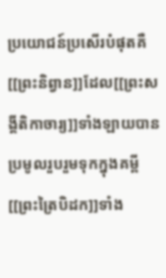ប្រយោជន៍ប្រសើរបំផុតគឺ[[ព្រះនិព្វាន]]ដែល[[ព្រះសង្គីតិកាចារ្យ]]ទាំងឡាយបានប្រមូលរួបរួមទុកក្នុងគម្ពី[[ព្រះត្រៃបិដក]]ទាំង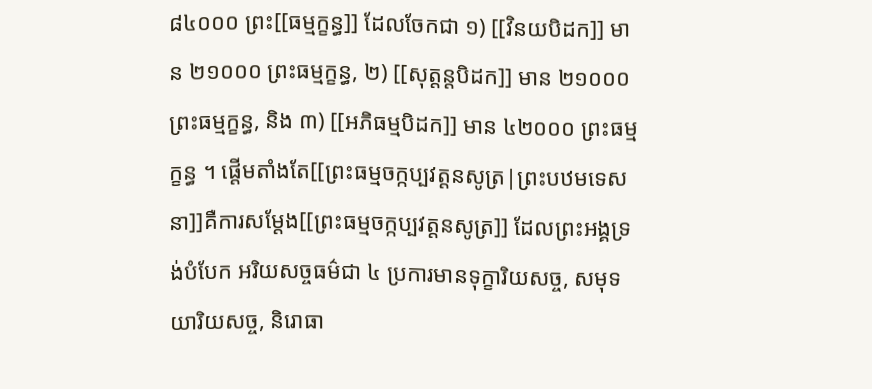៨៤០០០ ព្រះ[[ធម្មក្ខន្ធ]] ដែលចែកជា ១) [[វិនយបិដក]] មាន ២១០០០ ព្រះធម្មក្ខន្ធ, ២) [[សុត្តន្តបិដក]] មាន ២១០០០ ព្រះធម្មក្ខន្ធ, និង ៣) [[អភិធម្មបិដក]] មាន ៤២០០០ ព្រះធម្មក្ខន្ធ ។ ផ្តើមតាំងតែ[[ព្រះធម្មចក្កប្បវត្តនសូត្រ|ព្រះបឋមទេសនា]]គឺការសម្តែង[[ព្រះធម្មចក្កប្បវត្តនសូត្រ]] ដែលព្រះអង្គទ្រង់បំបែក អរិយសច្ចធម៌ជា ៤ ប្រការមានទុក្ខារិយសច្ច, សមុទយារិយសច្ច, និរោធា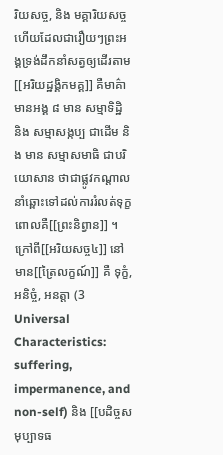រិយសច្ច, និង មគ្គារិយសច្ច ហើយដែលជារឿយៗព្រះអង្គទ្រង់ដឹកនាំសត្វឲ្យដើរតាម[[អរិយដ្ឋង្គិកមគ្គ]] គឺមាគ៌ាមានអង្គ ៨ មាន សម្មាទិដ្ឋិ និង សម្មាសង្កប្ប ជាដើម និង មាន សម្មាសមាធិ ជាបរិយោសាន ថាជាផ្លូវកណ្តាលនាំឆ្ពោះទៅដល់ការរំលត់ទុក្ខ ពោលគឺ[[ព្រះនិព្វាន]] ។ ក្រៅពី[[អរិយសច្ច៤]] នៅមាន[[ត្រៃលក្ខណ៍]] គឺ ទុក្ខំ, អនិច្ចំ, អនត្តា (3 Universal Characteristics: suffering, impermanence, and non-self) និង [[បដិច្ចសមុប្បាទធ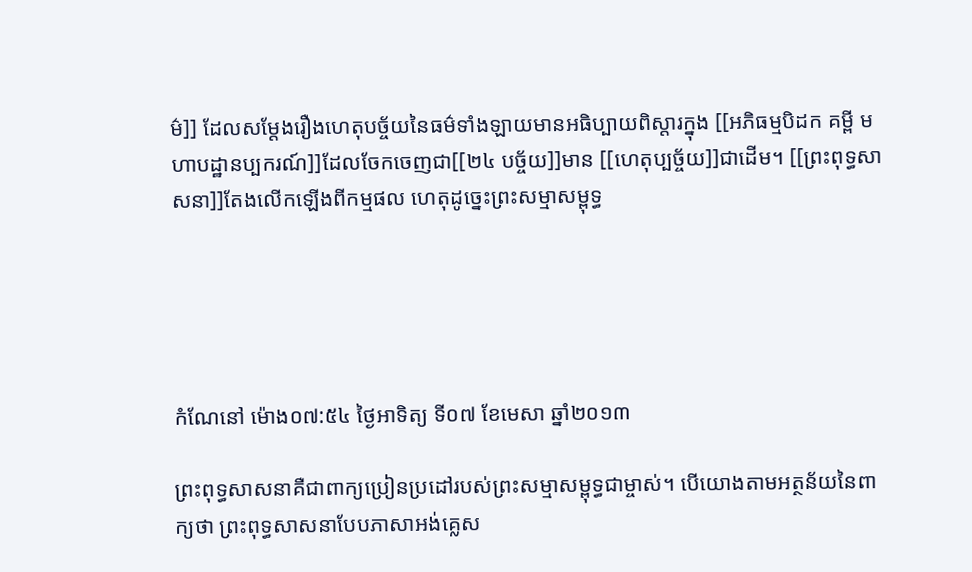ម៌]] ដែលសម្តែងរឿងហេតុបច្ច័យនៃធម៌ទាំងឡាយមានអធិប្បាយពិស្តារក្នុង [[អភិធម្មបិដក គម្ពី មហាបដ្ឋានប្បករណ៍]]ដែលចែកចេញជា[[២៤ បច្ច័យ]]មាន [[ហេតុប្បច្ច័យ]]ជាដើម។ [[ព្រះពុទ្ធសាសនា]]តែងលើកឡើងពីកម្មផល ហេតុដូច្នេះព្រះសម្មាសម្ពុទ្ធ





កំណែនៅ ម៉ោង០៧:៥៤ ថ្ងៃអាទិត្យ ទី០៧ ខែមេសា ឆ្នាំ២០១៣

ព្រះពុទ្ធសាសនាគឺជាពាក្យប្រៀនប្រដៅរបស់ព្រះសម្មាសម្ពុទ្ធជាម្ចាស់។ បើយោងតាមអត្ថន័យនៃពាក្យថា ព្រះពុទ្ធសាសនាបែបភាសាអង់គ្លេស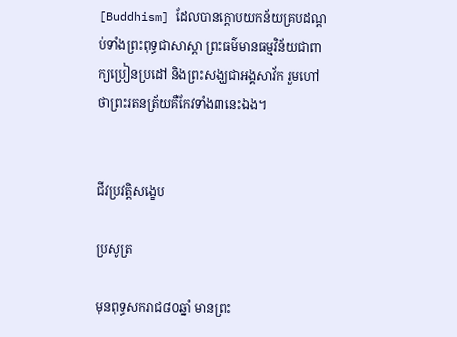[Buddhism] ដែលបានក្តោបយកន័យគ្របដណ្តប់ទាំងព្រះពុទ្ធជាសាស្តា ព្រះធម៌មានធម្មវិន័យជាពាក្យប្រៀនប្រដៅ និងព្រះសង្ឃជាអង្គសាវ័ក រួមហៅថាព្រះរតនត្រ័យគឺកែវទាំង៣នេះឯង។


ជីវប្រវត្តិសង្ខេប

ប្រសូត្រ

មុនពុទ្ធសករាជ៨០ឆ្នាំ មានព្រះ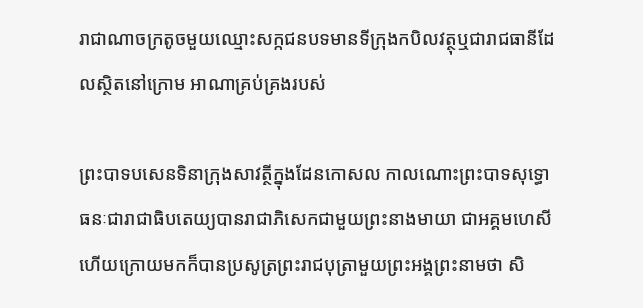រាជាណាចក្រតូចមួយឈ្មោះសក្កជនបទមានទីក្រុងកបិលវត្ថុឬជារាជធានីដែលស្ថិតនៅក្រោម អាណាគ្រប់គ្រងរបស់

ព្រះបាទបសេនទិនាក្រុងសាវត្ថីក្នុងដែនកោសល កាលណោះព្រះបាទសុទ្ធោធនៈជារាជាធិបតេយ្យបានរាជាភិសេកជាមួយព្រះនាងមាយា ជាអគ្គមហេសីហើយក្រោយមកក៏បានប្រសូត្រព្រះរាជបុត្រាមួយព្រះអង្គព្រះនាមថា សិ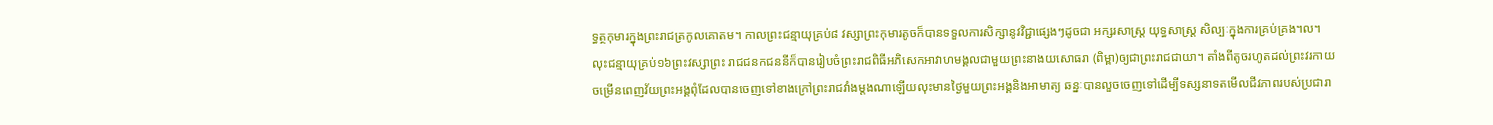ទ្ធត្ថកុមារក្នុងព្រះរាជត្រកូលគោតម។ កាលព្រះជន្មាយុគ្រប់៨ វស្សាព្រះកុមារតូចក៏បានទទួលការសិក្សានូវវិជ្ជាផ្សេងៗដូចជា អក្សរសាស្ដ្រ យុទ្ធសាស្ដ្រ សិល្បៈក្នុងការគ្រប់គ្រង។ល។ លុះជន្មាយុគ្រប់១៦ព្រះវស្សាព្រះ រាជជនកជននីក៏បានរៀបចំព្រះរាជពិធីអភិសេកអាវាហមង្គលជាមួយព្រះនាងយសោធរា (ពិម្ពា)ឲ្យជាព្រះរាជជាយា។ តាំងពីតូចរហូតដល់ព្រះវរកាយចម្រើនពេញវ័យព្រះអង្គពុំដែលបានចេញទៅខាងក្រៅព្រះរាជវាំងម្តងណាឡើយលុះមានថ្ងៃមួយព្រះអង្គនិងអាមាត្យ ឆន្នៈបានលួចចេញទៅដើម្បីទស្សនាទតមើលជីវភាពរបស់ប្រជារា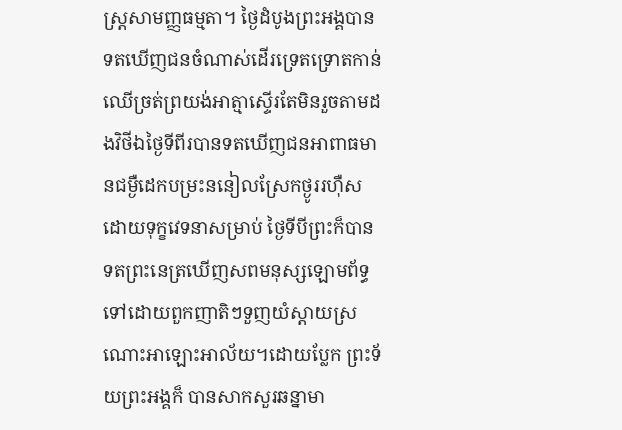ស្ត្រសាមញ្ញធម្មតា។ ថ្ងៃដំបូងព្រះអង្គបានទតឃើញជនចំណាស់ដើរទ្រេតទ្រោតកាន់ ឈើច្រត់ព្រយង់អាត្មាស្ទើរតែមិនរួចតាមដងវិថីឯថ្ងៃទីពីរបានទតឃើញជនអាពាធមានជម្ងឺដេកបម្រះននៀលស្រែកថ្ងូររហ៊ឺសដោយទុក្ខវេទនាសម្រាប់ ថ្ងៃទីបីព្រះក៏បានទតព្រះនេត្រឃើញសពមនុស្សឡោមព័ទ្ធទៅដោយពួកញាតិៗទួញយំស្តាយស្រណោះអាឡោះអាល័យ។ដោយប្លែក ព្រះទ័យព្រះអង្គក៏ បានសាកសួរឆន្នាមា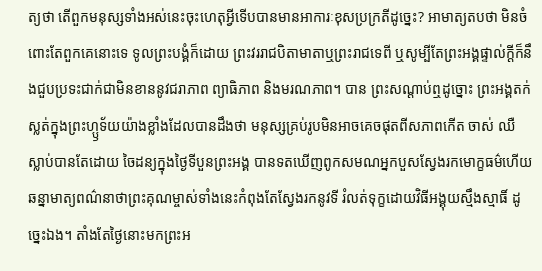ត្យថា តើពួកមនុស្សទាំងអស់នេះចុះហេតុអ្វីទើបបានមានអាការៈខុសប្រក្រតីដូច្នេះ? អាមាត្យតបថា មិនចំពោះតែពួកគេនោះទេ ទូលព្រះបង្គំក៏ដោយ ព្រះវររាជបិតាមាតាឬព្រះរាជទេពី ឬសូម្បីតែព្រះអង្គផ្ទាល់ក្តីក៏នឹងជួបប្រទះជាក់ជាមិនខាននូវជរាភាព ព្យាធិភាព និងមរណភាព។ បាន ព្រះសណ្តាប់ឮដូច្នោះ ព្រះអង្គតក់ស្លត់ក្នុងព្រះហ្ឫទ័យយ៉ាងខ្លាំងដែលបានដឹងថា មនុស្សគ្រប់រូបមិនអាចគេចផុតពីសភាពកើត ចាស់ ឈឺ ស្លាប់បានតែដោយ ចៃដន្យក្នុងថ្ងៃទីបួនព្រះអង្គ បានទតឃើញពូកសមណអ្នកបួសស្វែងរកមោក្ខធម៌ហើយឆន្នាមាត្យពណ៌នាថាព្រះគុណម្ចាស់ទាំងនេះកំពុងតែស្វែងរកនូវទី រំលត់ទុក្ខដោយវិធីអង្គុយស្មឹងស្មាធិ៍ ដូច្នេះឯង។ តាំងតែថ្ងៃនោះមកព្រះអ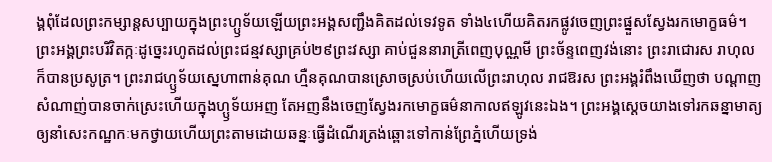ង្គពុំដែលព្រះកម្សាន្តសប្បាយក្នុងព្រះហ្ឫទ័យឡើយព្រះអង្គសញ្ជឹងគិតដល់ទេវទូត ទាំង៤ហើយគិតរកផ្លូវចេញព្រះផ្នួសស្វែងរកមោក្ខធម៌។ ព្រះអង្គព្រះបរិវិតក្កៈដូច្នេះរហូតដល់ព្រះជន្មវស្សាគ្រប់២៩ព្រះវស្សា គាប់ជួននារាត្រីពេញបុណ្ណមី ព្រះច័ន្ទពេញវង់នោះ ព្រះរាជោរស រាហុលក៏បានប្រសូត្រ។ ព្រះរាជហ្ឫទ័យស្នេហាពាន់គុណ ហ្មឺនគុណបានស្រោចស្រប់ហើយលើព្រះរាហុល រាជឱរស ព្រះអង្គរំពឹងឃើញថា បណ្តាញសំណាញ់បានចាក់ស្រេះហើយក្នុងហ្ឫទ័យអញ តែអញនឹងចេញស្វែងរកមោក្ខធម៌នាកាលឥឡូវនេះឯង។ ព្រះអង្គស្តេចយាងទៅរកឆន្នាមាត្យឲ្យនាំសេះកណ្ឋកៈមកថ្វាយហើយព្រះតាមដោយឆន្នៈធ្វើដំណើរត្រង់ឆ្ពោះទៅកាន់ព្រែភ្នំហើយទ្រង់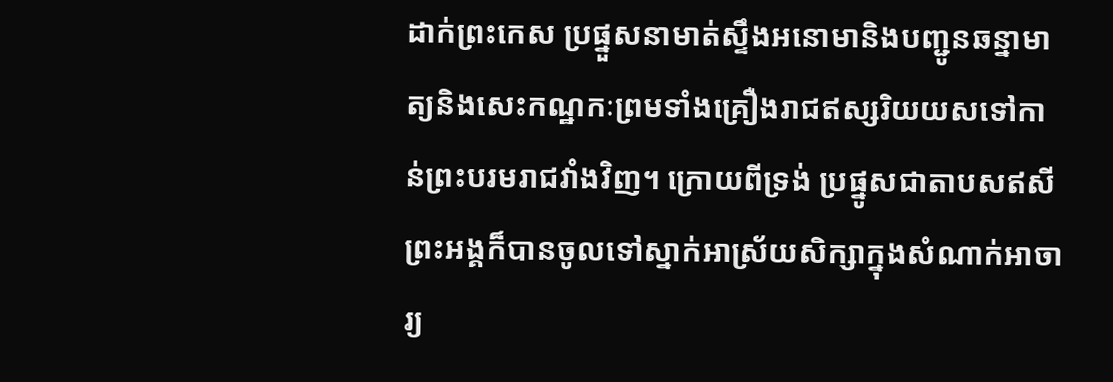ដាក់ព្រះកេស ប្រផ្នួសនាមាត់ស្ទឹងអនោមានិងបញ្ជូនឆន្នាមាត្យនិងសេះកណ្ឋកៈព្រមទាំងគ្រឿងរាជឥស្សរិយយសទៅកាន់ព្រះបរមរាជវាំងវិញ។ ក្រោយពីទ្រង់ ប្រផ្នូសជាតាបសឥសីព្រះអង្គក៏បានចូលទៅស្នាក់អាស្រ័យសិក្សាក្នុងសំណាក់អាចារ្យ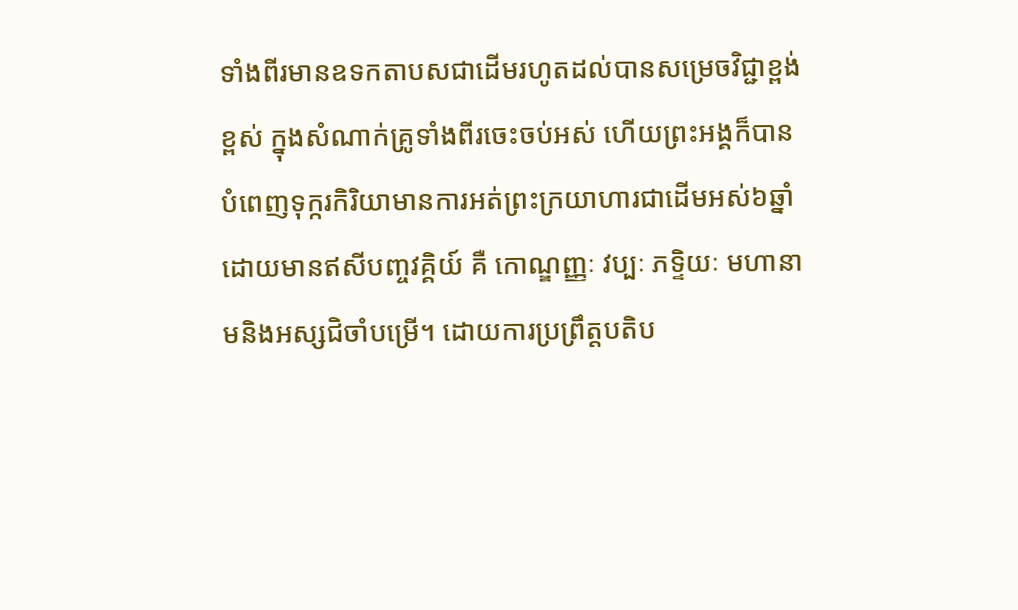ទាំងពីរមានឧទកតាបសជាដើមរហូតដល់បានសម្រេចវិជ្ជាខ្ពង់ខ្ពស់ ក្នុងសំណាក់គ្រូទាំងពីរចេះចប់អស់ ហើយព្រះអង្គក៏បានបំពេញទុក្ករកិរិយាមានការអត់ព្រះក្រយាហារជាដើមអស់៦ឆ្នាំដោយមានឥសីបញ្ចវគ្គិយ៍ គឺ កោណ្ឌញ្ញៈ វប្បៈ ភទ្ទិយៈ មហានាមនិងអស្សជិចាំបម្រើ។ ដោយការប្រព្រឹត្តបតិប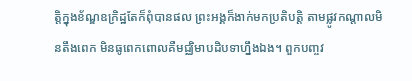ត្តិក្នុងខ័ណ្ឌឧក្រិដ្ឋតែក៏ពុំបានផល ព្រះអង្គក៏ងាក់មកប្រតិបត្តិ តាមផ្លូវកណ្តាលមិនតឹងពេក មិនធូពេកពោលគឺមជ្ឈិមាបដិបទាហ្នឹងឯង។ ពួកបញ្ចវ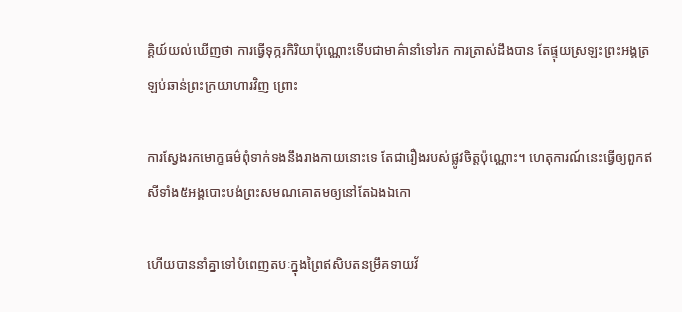គ្គិយ៍យល់ឃើញថា ការធ្វើទុក្ករកិរិយាប៉ុណ្ណោះទើបជាមាគ៌ានាំទៅរក ការត្រាស់ដឹងបាន តែផ្ទុយស្រឡះព្រះអង្គត្រឡប់ឆាន់ព្រះក្រយាហារវិញ ព្រោះ

ការស្វែងរកមោក្ខធម៌ពុំទាក់ទងនឹងរាងកាយនោះទេ តែជារឿងរបស់ផ្លូវចិត្តប៉ុណ្ណោះ។ ហេតុការណ៍នេះធ្វើឲ្យពួកឥសីទាំង៥អង្គបោះបង់ព្រះសមណគោតមឲ្យនៅតែឯងឯកោ

ហើយបាននាំគ្នាទៅបំពេញតបៈក្នុងព្រៃឥសិបតនម្រឹគទាយវ័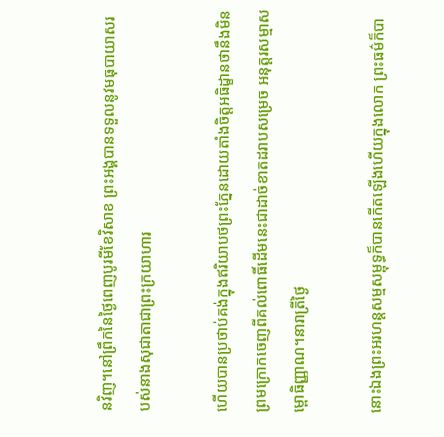នវិញ។នៅព្រឹកនៃថ្ងៃពេញបូរមីខែវិសាខ ព្រះអង្គបានទទួលនូវមធុបាយាសរបស់នាងសុជាតាជាព្រះក្រយាហារ

ហើយបានប្រថាប់គង់ក្នុងឥរិយាបថព្រះភ្នែនដោយតាំងចិត្តអធិដ្ខានថានឹងមិនព្រមក្រោកចេញពីគល់ពោធិ៍ដើមនេះជាដាច់ខាតដរាបសម្រេច អនុត្តរសម្មាសម្ពោធិញ្ញាណ។នារាត្រីថ្ងៃ

នោះឯងព្រះអរហន្តសម្មសម្ពុទ្ធក៏បានកើតឡើងហើយក្នុងលោក ព្រះធម៌ក៏បា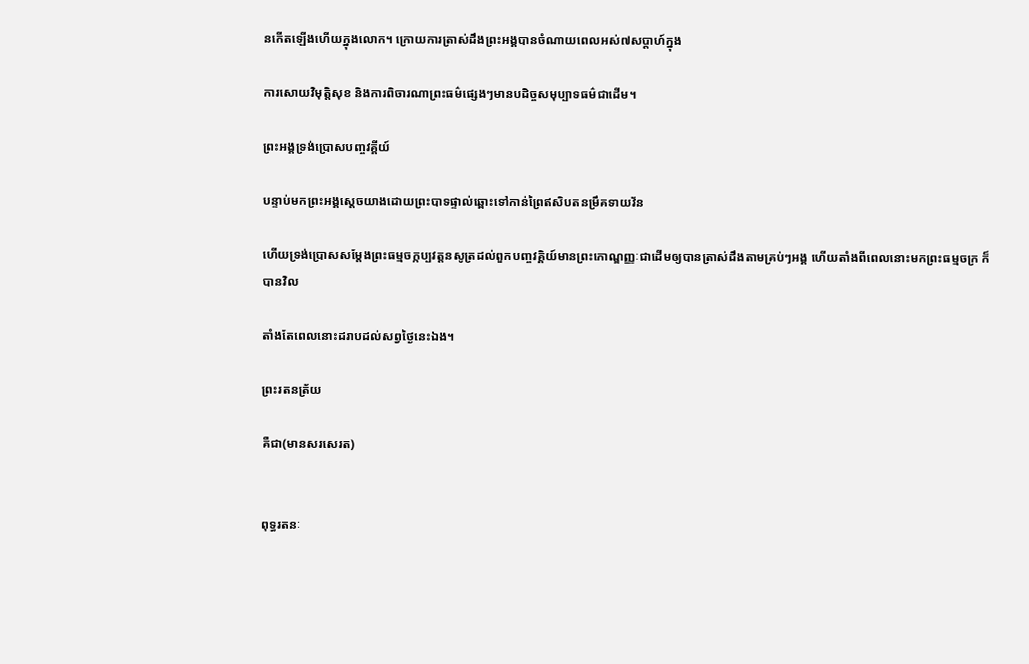នកើតឡើងហើយក្នុងលោក។ ក្រោយការត្រាស់ដឹងព្រះអង្គបានចំណាយពេលអស់៧សប្តាហ៍ក្នុង

ការសោយវិមុត្តិសុខ និងការពិចារណាព្រះធម៌ផ្សេងៗមានបដិច្ចសមុប្បាទធម៌ជាដើម។

ព្រះអង្គទ្រង់ប្រោសបញ្ចវគ្គីយ៍

បន្ទាប់មកព្រះអង្គស្តេចយាងដោយព្រះបាទផ្ទាល់ឆ្ពោះទៅកាន់ព្រៃឥសិបតនម្រឹគទាយវ័ន

ហើយទ្រង់ប្រោសសម្តែងព្រះធម្មចក្កប្បវត្តនសូត្រដល់ពួកបញ្ចវគ្គិយ៍មានព្រះកោណ្ឌញ្ញៈជាដើមឲ្យបានត្រាស់ដឹងតាមគ្រប់ៗអង្គ ហើយតាំងពីពេលនោះមកព្រះធម្មចក្រ ក៏បានវិល

តាំងតែពេលនោះដរាបដល់សព្វថ្ងៃនេះឯង។

ព្រះរតនត្រ័យ

គឺជា(មានសរសេរត)


ពុទ្ធរតនៈ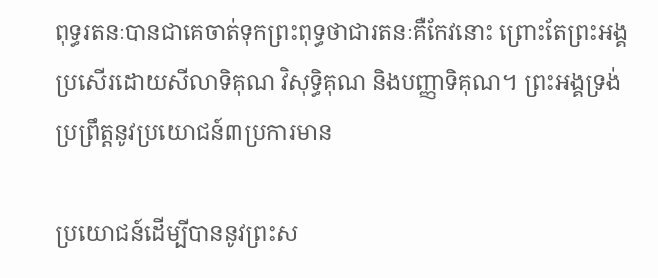ពុទ្ធរតនៈបានជាគេចាត់ទុកព្រះពុទ្ធថាជារតនៈគឺកែវនោះ ព្រោះតែព្រះអង្គប្រសើរដោយសីលាទិគុណ វិសុទ្ធិគុណ និងបញ្ញាទិគុណ។ ព្រះអង្គទ្រង់ប្រព្រឹត្តនូវប្រយោជន៍៣ប្រការមាន

ប្រយោជន៍ដើម្បីបាននូវព្រះស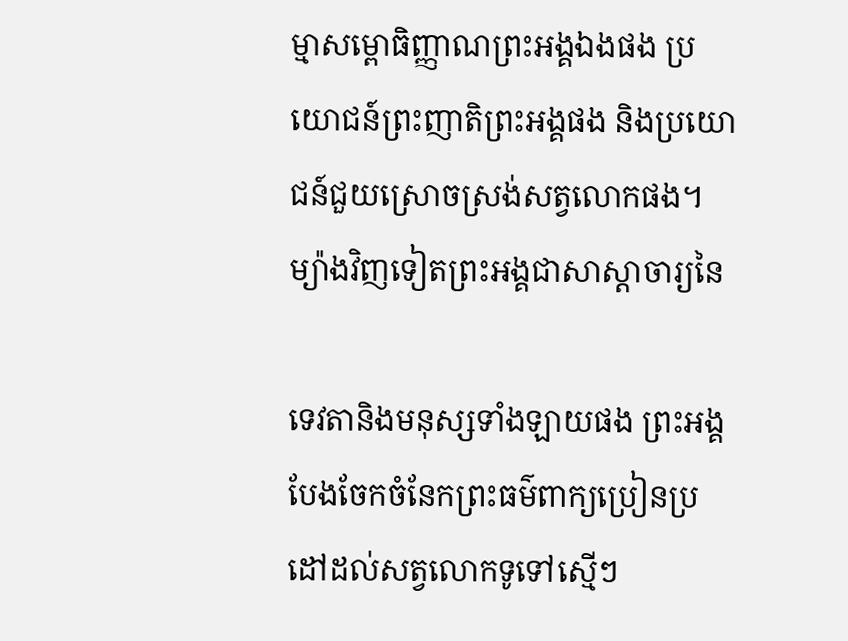ម្មាសម្ពោធិញ្ញាណព្រះអង្គឯងផង ប្រយោជន៍ព្រះញាតិព្រះអង្គផង និងប្រយោជន៍ជួយស្រោចស្រង់សត្វលោកផង។ ម្យ៉ាងវិញទៀតព្រះអង្គជាសាស្តាចារ្យនៃ

ទេវតានិងមនុស្សទាំងឡាយផង ព្រះអង្គបែងចែកចំនែកព្រះធម៌ពាក្យប្រៀនប្រដៅដល់សត្វលោកទូទៅស្មើៗ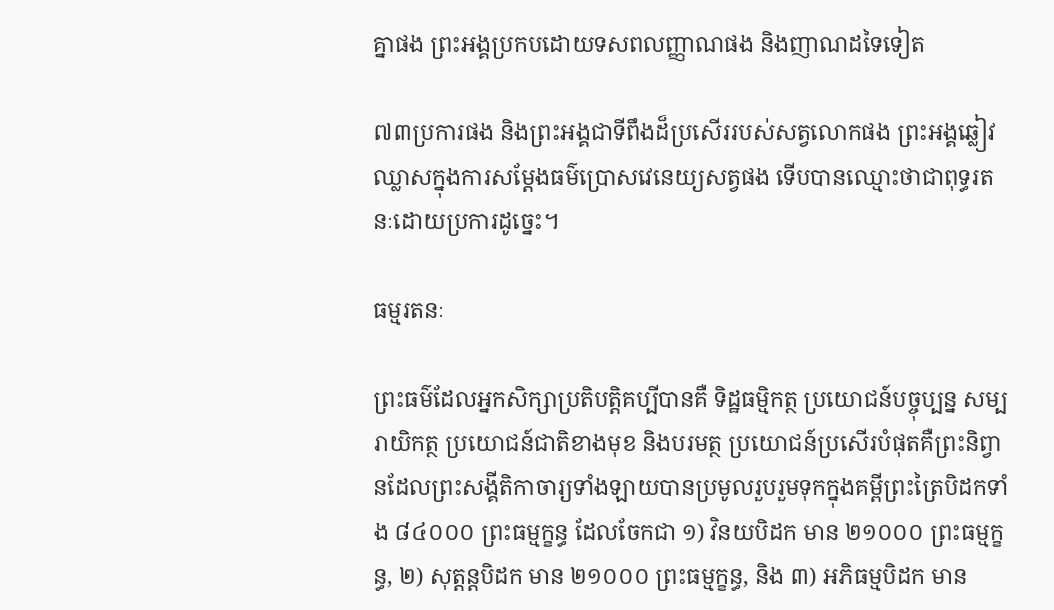គ្នាផង ព្រះអង្គប្រកបដោយទសពលញ្ញាណផង និងញាណដទៃទៀត

៧៣ប្រការផង និងព្រះអង្គជាទីពឹងដ៏ប្រសើររបស់សត្វលោកផង ព្រះអង្គឆ្លៀវឈ្លាសក្នុងការសម្តែងធម៌ប្រោសវេនេយ្យសត្វផង ទើបបានឈ្មោះថាជាពុទ្ធរតនៈដោយប្រការដូច្នេះ។

ធម្មរតនៈ

ព្រះធម៌ដែលអ្នកសិក្សាប្រតិបត្តិគប្បីបានគឺ ទិដ្ឋធម្មិកត្ថ ប្រយោជន៍បច្ចុប្បន្ន សម្បរាយិកត្ថ ប្រយោជន៍ជាតិខាងមុខ និងបរមត្ថ ប្រយោជន៍ប្រសើរបំផុតគឺព្រះនិព្វានដែលព្រះសង្គីតិកាចារ្យទាំងឡាយបានប្រមូលរួបរួមទុកក្នុងគម្ពីព្រះត្រៃបិដកទាំង ៨៤០០០ ព្រះធម្មក្ខន្ធ ដែលចែកជា ១) វិនយបិដក មាន ២១០០០ ព្រះធម្មក្ខន្ធ, ២) សុត្តន្តបិដក មាន ២១០០០ ព្រះធម្មក្ខន្ធ, និង ៣) អភិធម្មបិដក មាន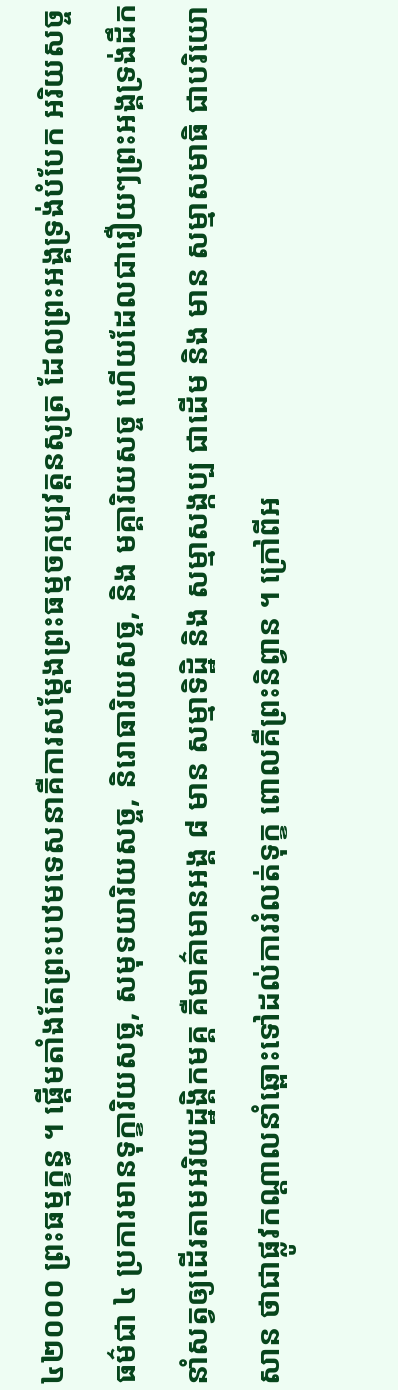៤២០០០ ព្រះធម្មក្ខន្ធ ។ ផ្តើមតាំងតែព្រះបឋមទេសនាគឺការសម្តែងព្រះធម្មចក្កប្បវត្តនសូត្រ ដែលព្រះអង្គទ្រង់បំបែក អរិយសច្ចធម៌ជា ៤ ប្រការមានទុក្ខារិយសច្ច, សមុទយារិយសច្ច, និរោធារិយសច្ច, និង មគ្គារិយសច្ច ហើយដែលជារឿយៗព្រះអង្គទ្រង់ដឹកនាំសត្វឲ្យដើរតាមអរិយដ្ឋង្គិកមគ្គ គឺមាគ៌ាមានអង្គ ៨ មាន សម្មាទិដ្ឋិ និង សម្មាសង្កប្ប ជាដើម និង មាន សម្មាសមាធិ ជាបរិយោសាន ថាជាផ្លូវកណ្តាលនាំឆ្ពោះទៅដល់ការរំលត់ទុក្ខ ពោលគឺព្រះនិព្វាន ។ ក្រៅពីអ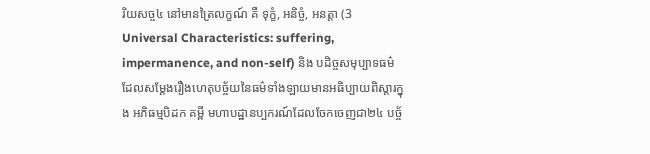រិយសច្ច៤ នៅមានត្រៃលក្ខណ៍ គឺ ទុក្ខំ, អនិច្ចំ, អនត្តា (3 Universal Characteristics: suffering, impermanence, and non-self) និង បដិច្ចសមុប្បាទធម៌ ដែលសម្តែងរឿងហេតុបច្ច័យនៃធម៌ទាំងឡាយមានអធិប្បាយពិស្តារក្នុង អភិធម្មបិដក គម្ពី មហាបដ្ឋានប្បករណ៍ដែលចែកចេញជា២៤ បច្ច័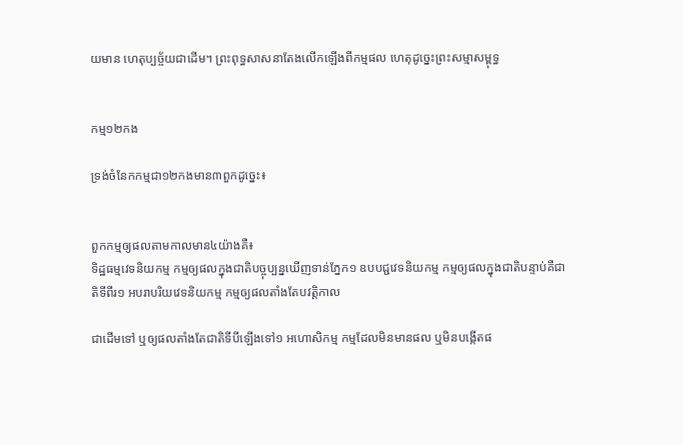យមាន ហេតុប្បច្ច័យជាដើម។ ព្រះពុទ្ធសាសនាតែងលើកឡើងពីកម្មផល ហេតុដូច្នេះព្រះសម្មាសម្ពុទ្ធ


កម្ម១២កង

ទ្រង់ចំនែកកម្មជា១២កងមាន៣ពួកដូច្នេះ៖


ពួកកម្មឲ្យផលតាមកាលមាន៤យ៉ាងគឺ៖
ទិដ្ឋធម្មវេទនិយកម្ម កម្មឲ្យផលក្នុងជាតិបច្ចុប្បន្នឃើញទាន់ភ្នែក១ ឧបបជ្ជវេទនិយកម្ម កម្មឲ្យផលក្នុងជាតិបន្ទាប់គឺជាតិទីពីរ១ អបរាបរិយវេទនិយកម្ម កម្មឲ្យផលតាំងតែបវត្តិកាល

ជាដើមទៅ ឬឲ្យផលតាំងតែជាតិទីបីឡើងទៅ១ អហោសិកម្ម កម្មដែលមិនមានផល ឬមិនបង្កើតផ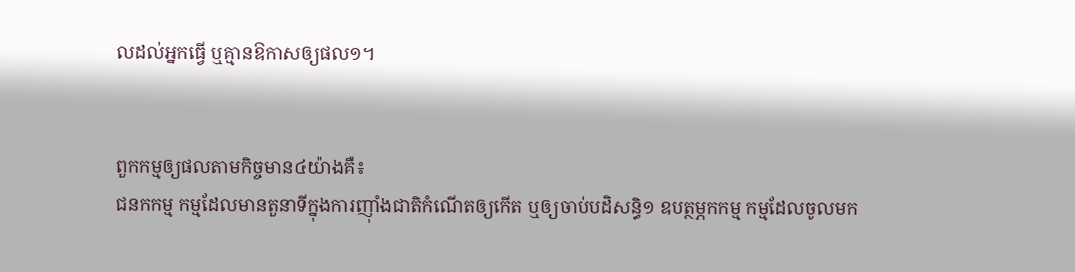លដល់អ្នកធ្វើ ឬគ្មានឱកាសឲ្យផល១។


ពួកកម្មឲ្យផលតាមកិច្ចមាន៤យ៉ាងគឺ៖
ជនកកម្ម កម្មដែលមានតួនាទីក្នុងការញ៉ាំងជាតិកំណើតឲ្យកើត ឬឲ្យចាប់បដិសន្ធិ១ ឧបត្ថម្ភកកម្ម កម្មដែលចូលមក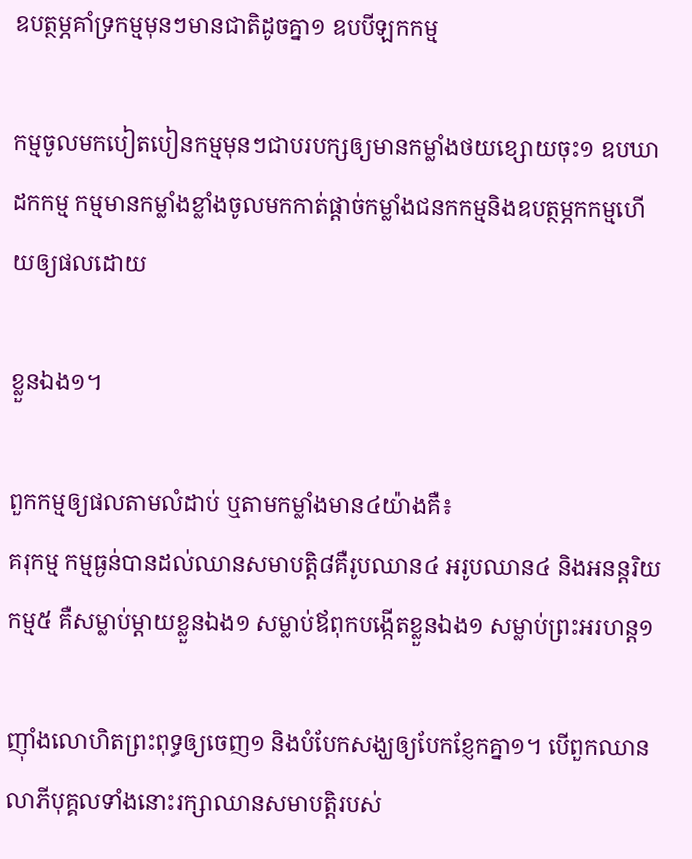ឧបត្ថម្ភគាំទ្រកម្មមុនៗមានជាតិដូចគ្នា១ ឧបបីឡកកម្ម

កម្មចូលមកបៀតបៀនកម្មមុនៗជាបរបក្សឲ្យមានកម្លាំងថយខ្សោយចុះ១ ឧបឃាដកកម្ម កម្មមានកម្លាំងខ្លាំងចូលមកកាត់ផ្តាច់កម្លាំងជនកកម្មនិងឧបត្ថម្ភកកម្មហើយឲ្យផលដោយ

ខ្លួនឯង១។

ពួកកម្មឲ្យផលតាមលំដាប់ ឬតាមកម្លាំងមាន៤យ៉ាងគឺ៖
គរុកម្ម កម្មធ្ងន់បានដល់ឈានសមាបត្តិ៨គឺរូបឈាន៤ អរូបឈាន៤ និងអនន្តរិយកម្ម៥ គឺសម្លាប់ម្តាយខ្លួនឯង១ សម្លាប់ឪពុកបង្កើតខ្លួនឯង១ សម្លាប់ព្រះអរហន្ត១

ញ៉ាំងលោហិតព្រះពុទ្ធឲ្យចេញ១ និងបំបែកសង្ឃឲ្យបែកខ្ញែកគ្នា១។ បើពួកឈានលាភីបុគ្គលទាំងនោះរក្សាឈានសមាបត្តិរបស់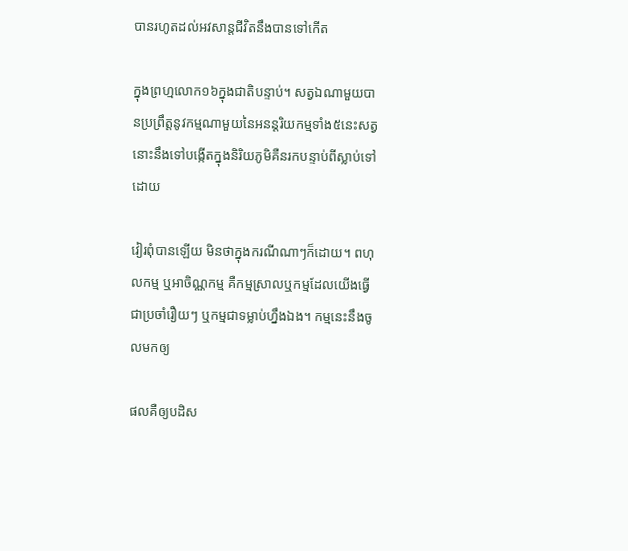បានរហូតដល់អវសាន្តជីវិតនឹងបានទៅកើត

ក្នុងព្រហ្មលោក១៦ក្នុងជាតិបន្ទាប់។ សត្វឯណាមួយបានប្រព្រឹត្តនូវកម្មណាមួយនៃអនន្តរិយកម្មទាំង៥នេះសត្វនោះនឹងទៅបង្កើតក្នុងនិរិយភូមិគឺនរកបន្ទាប់ពីស្លាប់ទៅដោយ

វៀរពុំបានឡើយ មិនថាក្នុងករណីណាៗក៏ដោយ។ ពហុលកម្ម ឬអាចិណ្ណកម្ម គឺកម្មស្រាលឬកម្មដែលយើងធ្វើជាប្រចាំរឿយៗ ឬកម្មជាទម្លាប់ហ្នឹងឯង។ កម្មនេះនឹងចូលមកឲ្យ

ផលគឺឲ្យបដិស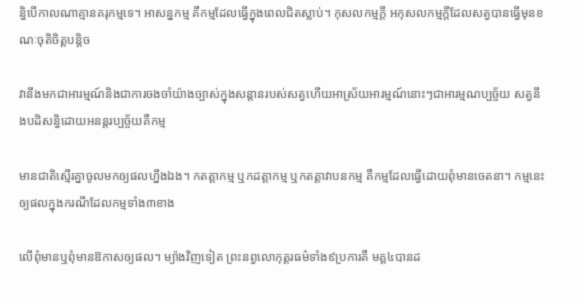ន្ធិបើកាលណាគ្មានគរុកម្មទេ។ អាសន្នកម្ម គឺកម្មដែលធ្វើក្នុងពេលជិតស្លាប់។ កុសលកម្មក្តី អកុសលកម្មក្តីដែលសត្វបានធ្វើមុនខណៈចុតិចិត្តបន្តិច

វានឹងមកជាអារម្មណ៍និងជាការចងចាំយ៉ាងច្បាស់ក្នុងសន្តានរបស់សត្វហើយអាស្រ័យអារម្មណ៍នោះៗជាអារម្មណប្បច្ច័យ សត្វនឹងបដិសន្ធិដោយអនន្តរប្បច្ច័យគឺកម្ម

មានជាតិស្មើរគ្នាចូលមកឲ្យផលហ្នឹងឯង។ កតត្តាកម្ម ឬកដត្តាកម្ម ឬកតត្តាវាបនកម្ម គឺកម្មដែលធ្វើដោយពុំមានចេតនា។ កម្មនេះឲ្យផលក្នុងករណីដែលកម្មទាំង៣ខាង

លើពុំមានឬពុំមានឱកាសឲ្យផល។ ម្យ៉ាងវិញទៀត ព្រះនព្វលោកុត្តរធម៌ទាំង៩ប្រការគឺ មគ្គ៤បានដ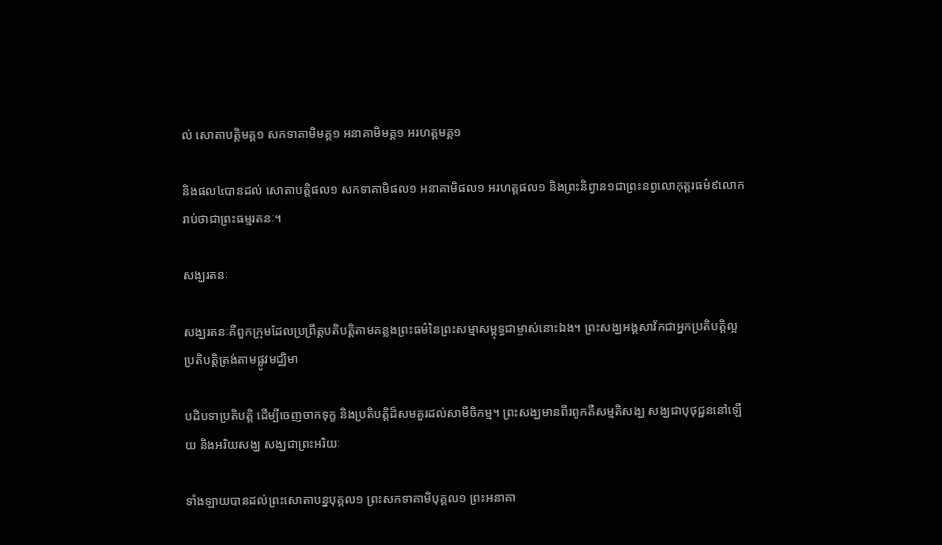ល់ សោតាបត្តិមគ្គ១ សកទាគាមិមគ្គ១ អនាគាមិមគ្គ១ អរហត្តមគ្គ១

និងផល៤បានដល់ សោតាបត្តិផល១ សកទាគាមិផល១ អនាគាមិផល១ អរហត្តផល១ និងព្រះនិព្វាន១ជាព្រះនព្វលោកុត្តរធម៌៩លោករាប់ថាជាព្រះធម្មរតនៈ។

សង្ឃរតនៈ

សង្ឃរតនៈគឺពួកក្រុមដែលប្រព្រឹត្តបតិបត្តិតាមគន្លងព្រះធម៌នៃព្រះសម្មាសម្ពុទ្ធជាម្ចាស់នោះឯង។ ព្រះសង្ឃអង្គសាវ័កជាអ្នកប្រតិបត្តិល្អ ប្រតិបត្តិត្រង់តាមផ្លូវមជ្ឈិមា

បដិបទាប្រតិបត្តិ ដើម្បីចេញចាកទុក្ខ និងប្រតិបត្តិដ៏សមគួរដល់សាមីចិកម្ម។ ព្រះសង្ឃមានពីរពូកគឺសម្មតិសង្ឃ សង្ឃជាបុថុជ្ជននៅឡើយ និងអរិយសង្ឃ សង្ឃជាព្រះអរិយៈ

ទាំងឡាយបានដល់ព្រះសោតាបន្នបុគ្គល១ ព្រះសកទាគាមិបុគ្គល១ ព្រះអនាគា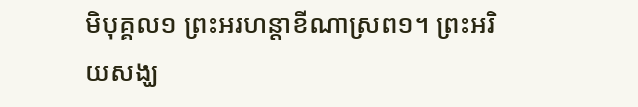មិបុគ្គល១ ព្រះអរហន្តាខីណាស្រព១។ ព្រះអរិយសង្ឃ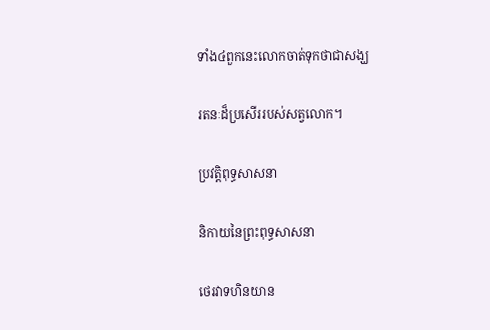ទាំង៤ពួកនេះលោកចាត់ទុកថាជាសង្ឃ

រតនៈដ៏ប្រសើររបស់សត្វលោក។

ប្រវត្តិពុទ្ធសាសនា

និកាយនៃព្រះពុទ្ធសាសនា

ថេរវាទហិនយាន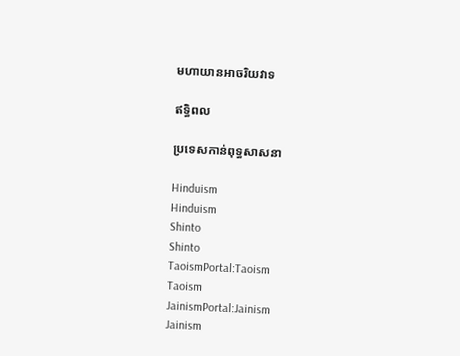មហាយានអាចរិយវាទ

ឥទ្ធិពល

ប្រទេសកាន់ពុទ្ធសាសនា

Hinduism
Hinduism
Shinto
Shinto
TaoismPortal:Taoism
Taoism
JainismPortal:Jainism
Jainism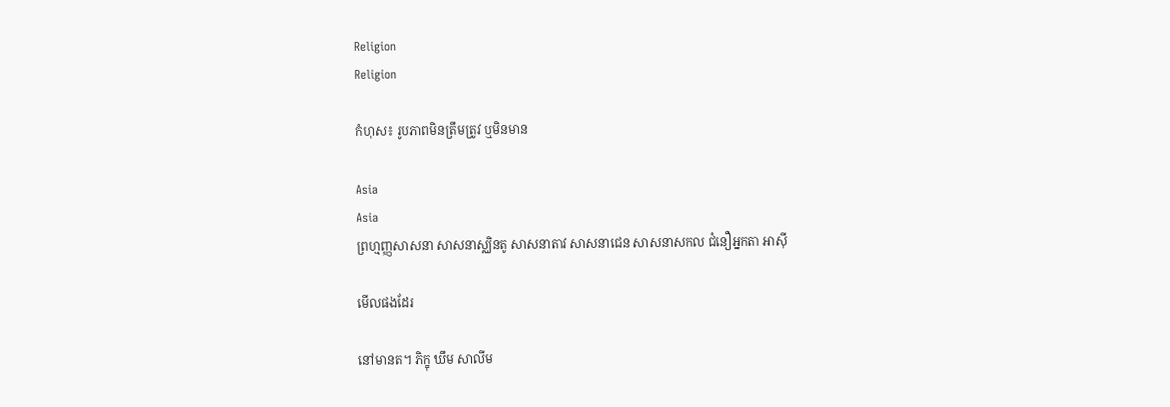Religion
Religion

កំហុស៖ រូបភាពមិនត្រឹមត្រូវ ឬមិនមាន

Asia
Asia
ព្រហ្មញ្ញសាសនា សាសនាស្ឈិនតូ សាសនាតាវ សាសនាជេន សាសនាសកល ជំនឿអ្នកតា អាស៊ី

មើលផងដែរ

នៅមានត។ ភិក្ខុ ឃឹម សាលីម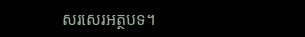សរសេរអត្ថបទ។